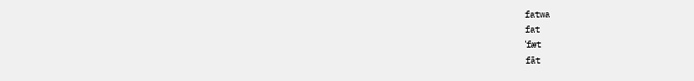fatwa
fat
ˈfæt
fāt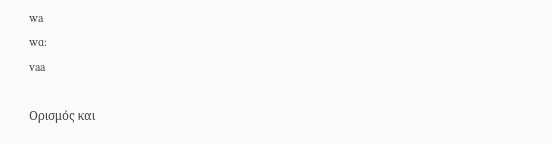wa
wɑ:
vaa

Ορισμός και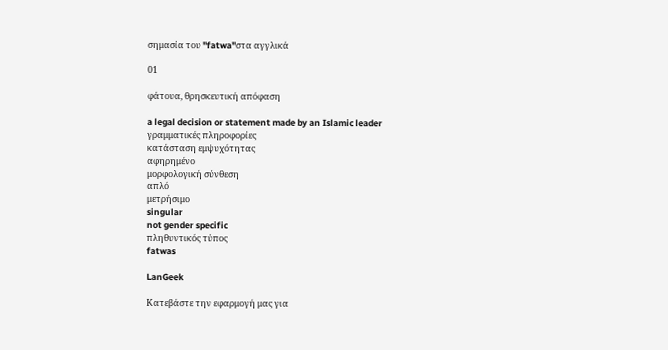σημασία του "fatwa"στα αγγλικά

01

φάτουα, θρησκευτική απόφαση

a legal decision or statement made by an Islamic leader
γραμματικές πληροφορίες
κατάσταση εμψυχότητας
αφηρημένο
μορφολογική σύνθεση
απλό
μετρήσιμο
singular
not gender specific
πληθυντικός τύπος
fatwas

LanGeek

Κατεβάστε την εφαρμογή μας για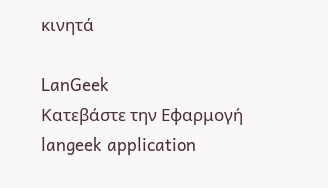κινητά

LanGeek
Κατεβάστε την Εφαρμογή
langeek application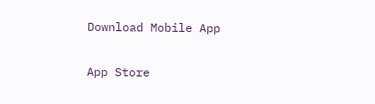Download Mobile App

App Store